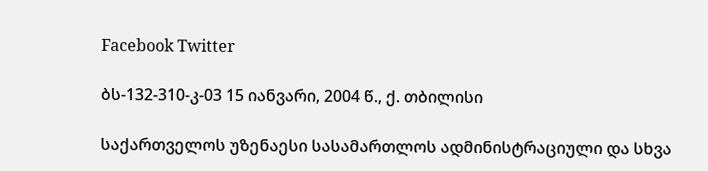Facebook Twitter

ბს-132-310-კ-03 15 იანვარი, 2004 წ., ქ. თბილისი

საქართველოს უზენაესი სასამართლოს ადმინისტრაციული და სხვა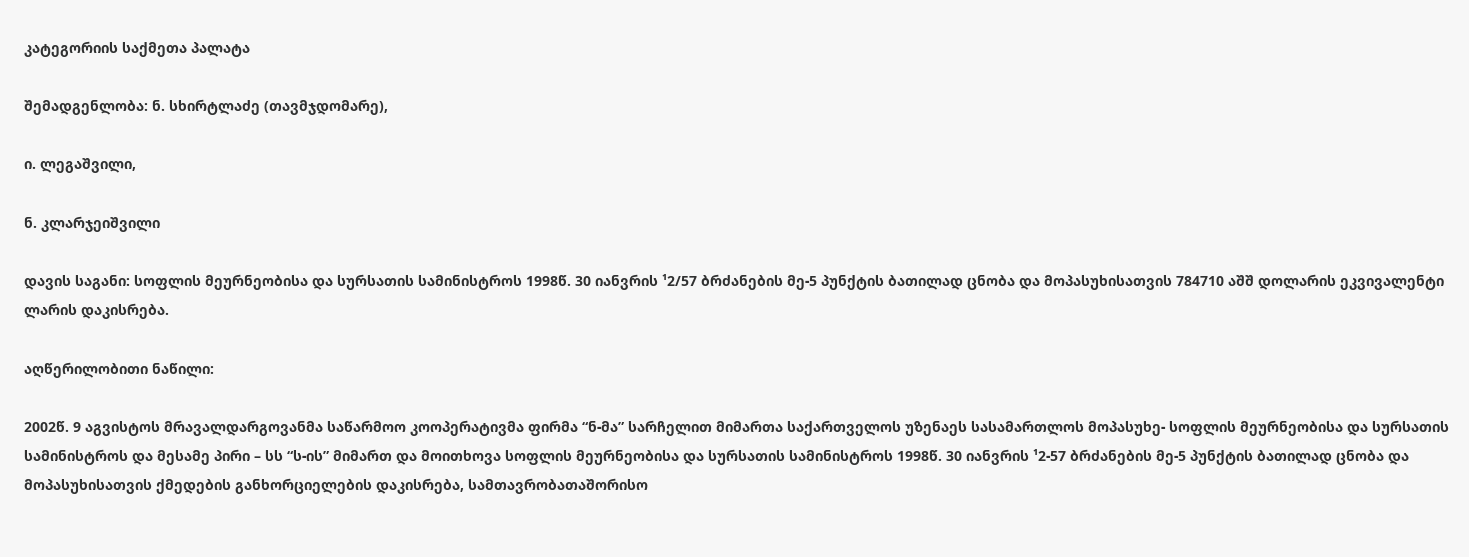კატეგორიის საქმეთა პალატა

შემადგენლობა: ნ. სხირტლაძე (თავმჯდომარე),

ი. ლეგაშვილი,

ნ. კლარჯეიშვილი

დავის საგანი: სოფლის მეურნეობისა და სურსათის სამინისტროს 1998წ. 30 იანვრის ¹2/57 ბრძანების მე-5 პუნქტის ბათილად ცნობა და მოპასუხისათვის 784710 აშშ დოლარის ეკვივალენტი ლარის დაკისრება.

აღწერილობითი ნაწილი:

2002წ. 9 აგვისტოს მრავალდარგოვანმა საწარმოო კოოპერატივმა ფირმა “ნ-მა” სარჩელით მიმართა საქართველოს უზენაეს სასამართლოს მოპასუხე- სოფლის მეურნეობისა და სურსათის სამინისტროს და მესამე პირი – სს “ს-ის” მიმართ და მოითხოვა სოფლის მეურნეობისა და სურსათის სამინისტროს 1998წ. 30 იანვრის ¹2-57 ბრძანების მე-5 პუნქტის ბათილად ცნობა და მოპასუხისათვის ქმედების განხორციელების დაკისრება, სამთავრობათაშორისო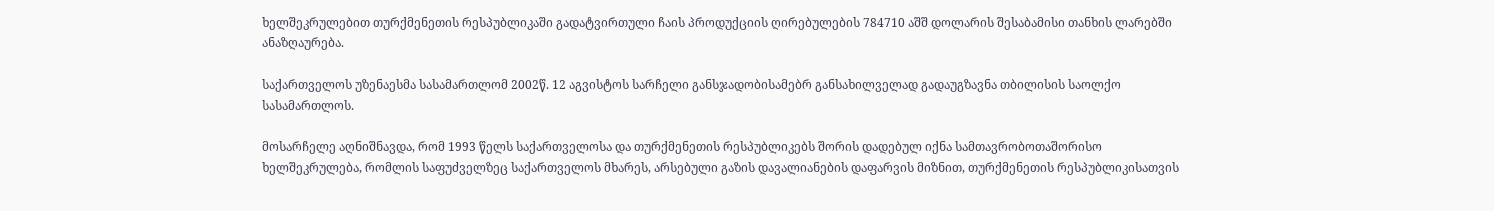ხელშეკრულებით თურქმენეთის რესპუბლიკაში გადატვირთული ჩაის პროდუქციის ღირებულების 784710 აშშ დოლარის შესაბამისი თანხის ლარებში ანაზღაურება.

საქართველოს უზენაესმა სასამართლომ 2002წ. 12 აგვისტოს სარჩელი განსჯადობისამებრ განსახილველად გადაუგზავნა თბილისის საოლქო სასამართლოს.

მოსარჩელე აღნიშნავდა, რომ 1993 წელს საქართველოსა და თურქმენეთის რესპუბლიკებს შორის დადებულ იქნა სამთავრობოთაშორისო ხელშეკრულება, რომლის საფუძველზეც საქართველოს მხარეს, არსებული გაზის დავალიანების დაფარვის მიზნით, თურქმენეთის რესპუბლიკისათვის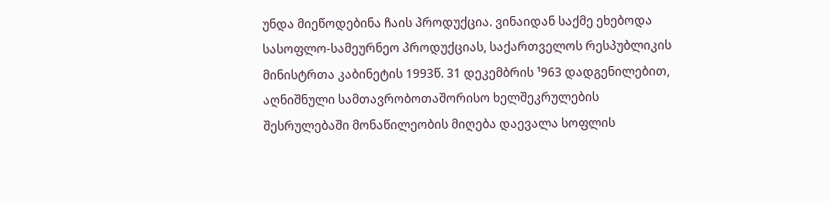უნდა მიეწოდებინა ჩაის პროდუქცია. ვინაიდან საქმე ეხებოდა სასოფლო-სამეურნეო პროდუქციას, საქართველოს რესპუბლიკის მინისტრთა კაბინეტის 1993წ. 31 დეკემბრის ¹963 დადგენილებით, აღნიშნული სამთავრობოთაშორისო ხელშეკრულების შესრულებაში მონაწილეობის მიღება დაევალა სოფლის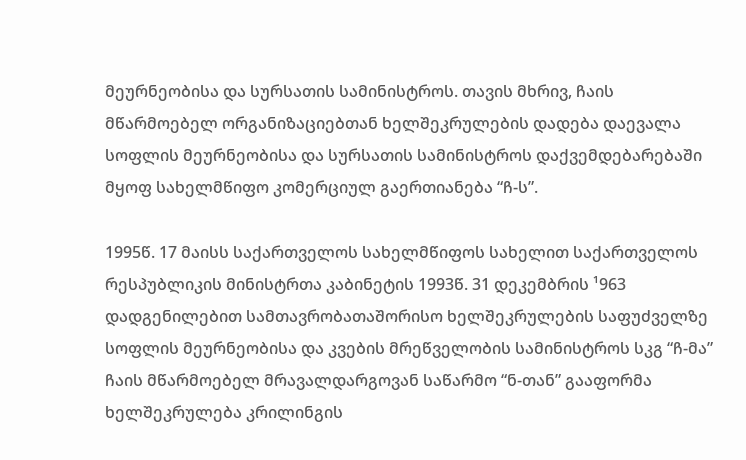მეურნეობისა და სურსათის სამინისტროს. თავის მხრივ, ჩაის მწარმოებელ ორგანიზაციებთან ხელშეკრულების დადება დაევალა სოფლის მეურნეობისა და სურსათის სამინისტროს დაქვემდებარებაში მყოფ სახელმწიფო კომერციულ გაერთიანება “ჩ-ს”.

1995წ. 17 მაისს საქართველოს სახელმწიფოს სახელით საქართველოს რესპუბლიკის მინისტრთა კაბინეტის 1993წ. 31 დეკემბრის ¹963 დადგენილებით სამთავრობათაშორისო ხელშეკრულების საფუძველზე სოფლის მეურნეობისა და კვების მრეწველობის სამინისტროს სკგ “ჩ-მა” ჩაის მწარმოებელ მრავალდარგოვან საწარმო “ნ-თან” გააფორმა ხელშეკრულება კრილინგის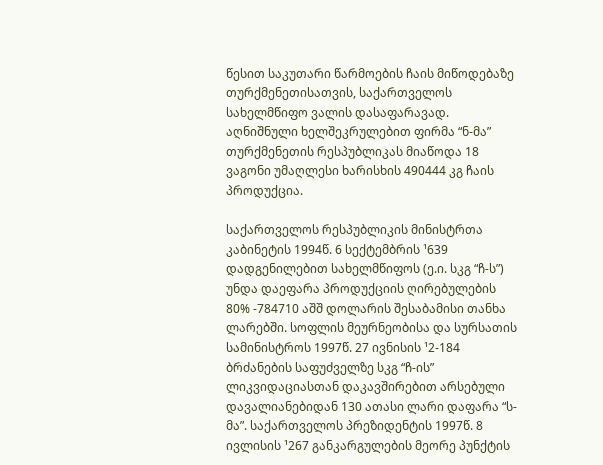წესით საკუთარი წარმოების ჩაის მიწოდებაზე თურქმენეთისათვის, საქართველოს სახელმწიფო ვალის დასაფარავად. აღნიშნული ხელშეკრულებით ფირმა “ნ-მა” თურქმენეთის რესპუბლიკას მიაწოდა 18 ვაგონი უმაღლესი ხარისხის 490444 კგ ჩაის პროდუქცია.

საქართველოს რესპუბლიკის მინისტრთა კაბინეტის 1994წ. 6 სექტემბრის ¹639 დადგენილებით სახელმწიფოს (ე.ი. სკგ “ჩ-ს”) უნდა დაეფარა პროდუქციის ღირებულების 80% -784710 აშშ დოლარის შესაბამისი თანხა ლარებში. სოფლის მეურნეობისა და სურსათის სამინისტროს 1997წ. 27 ივნისის ¹2-184 ბრძანების საფუძველზე სკგ “ჩ-ის” ლიკვიდაციასთან დაკავშირებით არსებული დავალიანებიდან 130 ათასი ლარი დაფარა “ს-მა”. საქართველოს პრეზიდენტის 1997წ. 8 ივლისის ¹267 განკარგულების მეორე პუნქტის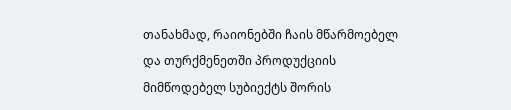თანახმად, რაიონებში ჩაის მწარმოებელ და თურქმენეთში პროდუქციის მიმწოდებელ სუბიექტს შორის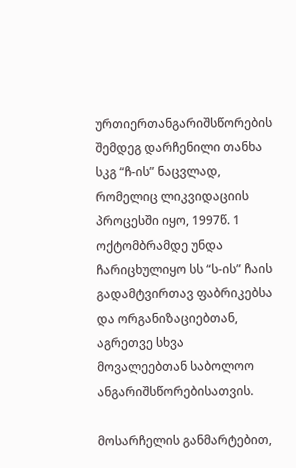ურთიერთანგარიშსწორების შემდეგ დარჩენილი თანხა სკგ “ჩ-ის” ნაცვლად, რომელიც ლიკვიდაციის პროცესში იყო, 1997წ. 1 ოქტომბრამდე უნდა ჩარიცხულიყო სს “ს-ის” ჩაის გადამტვირთავ ფაბრიკებსა და ორგანიზაციებთან, აგრეთვე სხვა მოვალეებთან საბოლოო ანგარიშსწორებისათვის.

მოსარჩელის განმარტებით,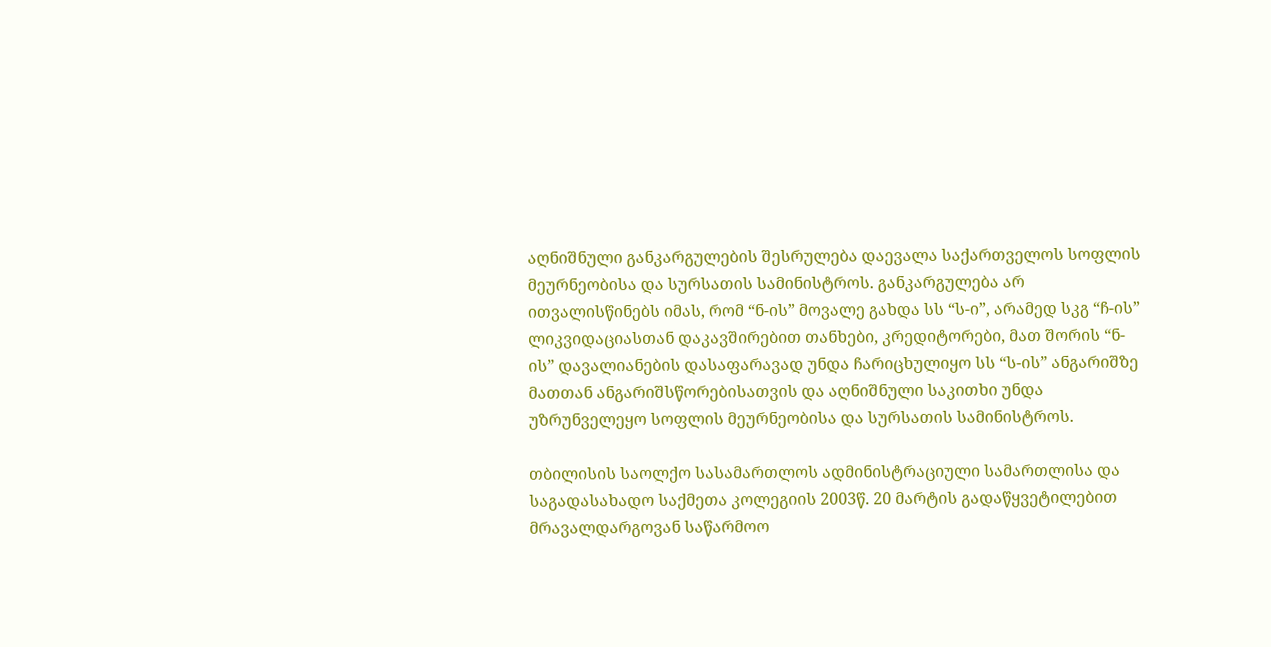აღნიშნული განკარგულების შესრულება დაევალა საქართველოს სოფლის მეურნეობისა და სურსათის სამინისტროს. განკარგულება არ ითვალისწინებს იმას, რომ “ნ-ის” მოვალე გახდა სს “ს-ი”, არამედ სკგ “ჩ-ის” ლიკვიდაციასთან დაკავშირებით თანხები, კრედიტორები, მათ შორის “ნ-ის” დავალიანების დასაფარავად უნდა ჩარიცხულიყო სს “ს-ის” ანგარიშზე მათთან ანგარიშსწორებისათვის და აღნიშნული საკითხი უნდა უზრუნველეყო სოფლის მეურნეობისა და სურსათის სამინისტროს.

თბილისის საოლქო სასამართლოს ადმინისტრაციული სამართლისა და საგადასახადო საქმეთა კოლეგიის 2003წ. 20 მარტის გადაწყვეტილებით მრავალდარგოვან საწარმოო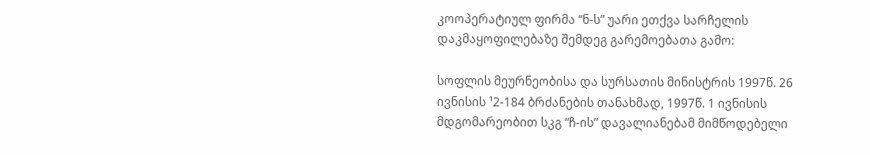კოოპერატიულ ფირმა “ნ-ს” უარი ეთქვა სარჩელის დაკმაყოფილებაზე შემდეგ გარემოებათა გამო:

სოფლის მეურნეობისა და სურსათის მინისტრის 1997წ. 26 ივნისის ¹2-184 ბრძანების თანახმად, 1997წ. 1 ივნისის მდგომარეობით სკგ “ჩ-ის” დავალიანებამ მიმწოდებელი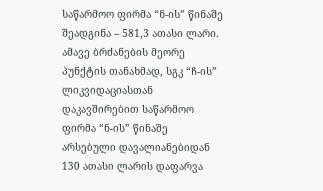საწარმოო ფირმა “ნ-ის” წინაშე შეადგინა – 581,3 ათასი ლარი. ამავე ბრძანების მეორე პუნქტის თანახმად, სგკ “ჩ-ის” ლიკვიდაციასთან დაკავშირებით საწარმოო ფირმა “ნ-ის” წინაშე არსებული დავალიანებიდან 130 ათასი ლარის დაფარვა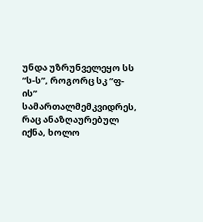უნდა უზრუნველეყო სს “ს-ს”, როგორც სკ “ფ-ის” სამართალმემკვიდრეს, რაც ანაზღაურებულ იქნა, ხოლო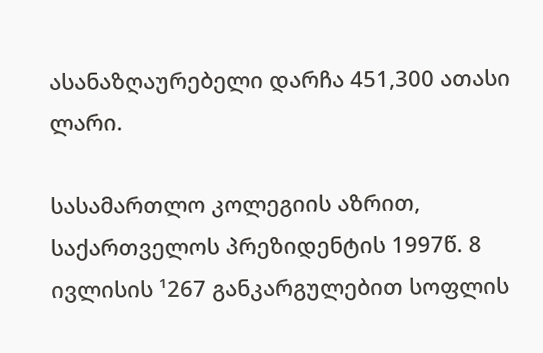ასანაზღაურებელი დარჩა 451,300 ათასი ლარი.

სასამართლო კოლეგიის აზრით, საქართველოს პრეზიდენტის 1997წ. 8 ივლისის ¹267 განკარგულებით სოფლის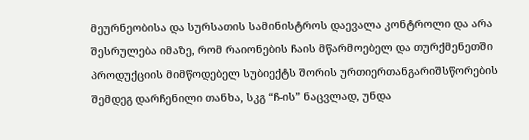მეურნეობისა და სურსათის სამინისტროს დაევალა კონტროლი და არა შესრულება იმაზე, რომ რაიონების ჩაის მწარმოებელ და თურქმენეთში პროდუქციის მიმწოდებელ სუბიექტს შორის ურთიერთანგარიშსწორების შემდეგ დარჩენილი თანხა, სკგ “ჩ-ის” ნაცვლად, უნდა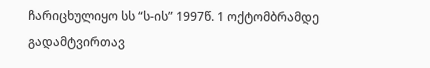ჩარიცხულიყო სს “ს-ის” 1997წ. 1 ოქტომბრამდე გადამტვირთავ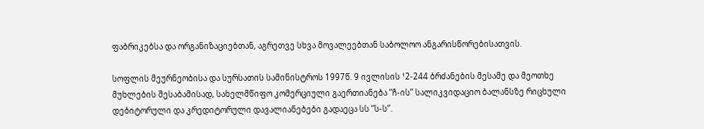ფაბრიკებსა და ორგანიზაციებთან, აგრეთვე სხვა მოვალეებთან საბოლოო ანგარისწორებისათვის.

სოფლის მეურნეობისა და სურსათის სამინისტროს 1997წ. 9 ივლისის ¹2-244 ბრძანების მესამე და მეოთხე მუხლების შესაბამისად, სახელმწიფო კომერციული გაერთიანება “ჩ-ის” სალიკვიდაციო ბალანსზე რიცხული დებიტორული და კრედიტორული დავალიანებები გადაეცა სს “ს-ს”.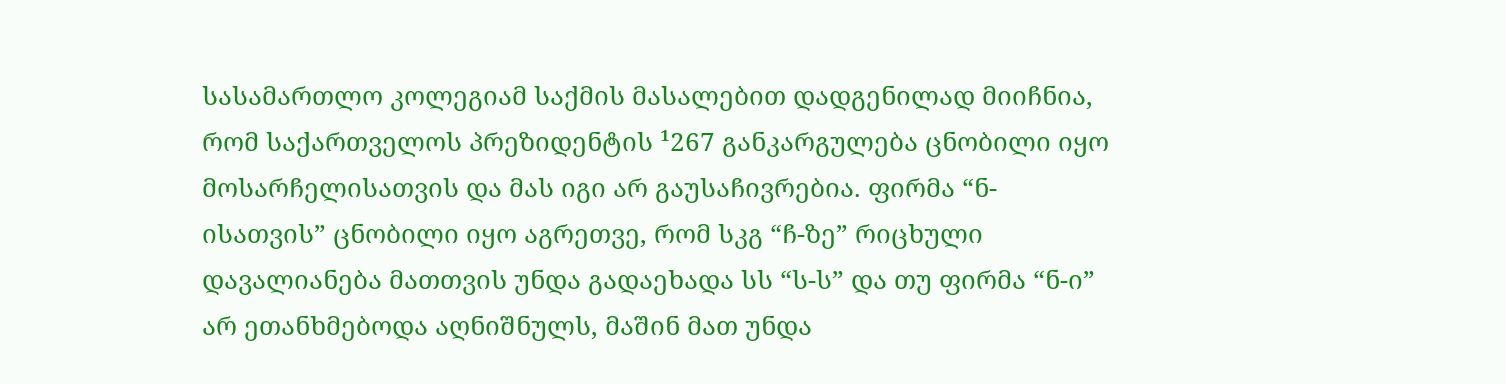სასამართლო კოლეგიამ საქმის მასალებით დადგენილად მიიჩნია, რომ საქართველოს პრეზიდენტის ¹267 განკარგულება ცნობილი იყო მოსარჩელისათვის და მას იგი არ გაუსაჩივრებია. ფირმა “ნ-ისათვის” ცნობილი იყო აგრეთვე, რომ სკგ “ჩ-ზე” რიცხული დავალიანება მათთვის უნდა გადაეხადა სს “ს-ს” და თუ ფირმა “ნ-ი” არ ეთანხმებოდა აღნიშნულს, მაშინ მათ უნდა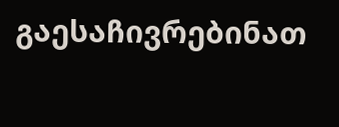გაესაჩივრებინათ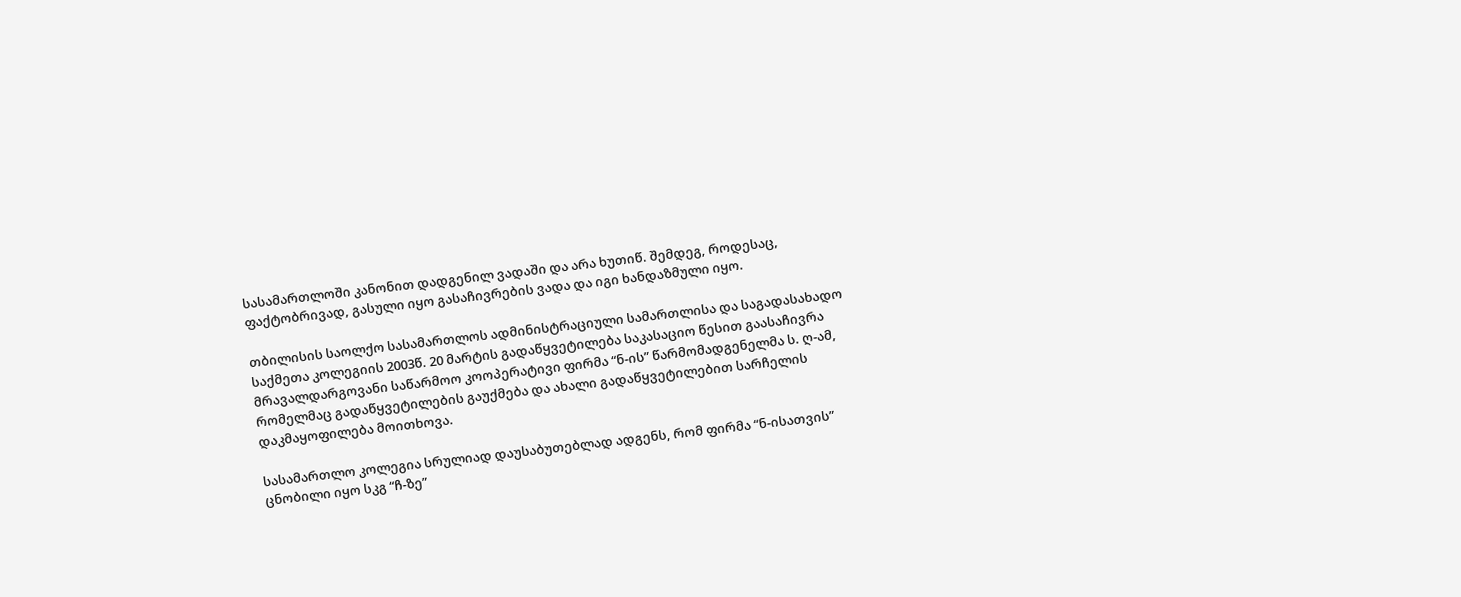სასამართლოში კანონით დადგენილ ვადაში და არა ხუთიწ. შემდეგ, როდესაც, ფაქტობრივად, გასული იყო გასაჩივრების ვადა და იგი ხანდაზმული იყო.

თბილისის საოლქო სასამართლოს ადმინისტრაციული სამართლისა და საგადასახადო საქმეთა კოლეგიის 2003წ. 20 მარტის გადაწყვეტილება საკასაციო წესით გაასაჩივრა მრავალდარგოვანი საწარმოო კოოპერატივი ფირმა “ნ-ის” წარმომადგენელმა ს. ღ-ამ, რომელმაც გადაწყვეტილების გაუქმება და ახალი გადაწყვეტილებით სარჩელის დაკმაყოფილება მოითხოვა.

სასამართლო კოლეგია სრულიად დაუსაბუთებლად ადგენს, რომ ფირმა “ნ-ისათვის” ცნობილი იყო სკგ “ჩ-ზე”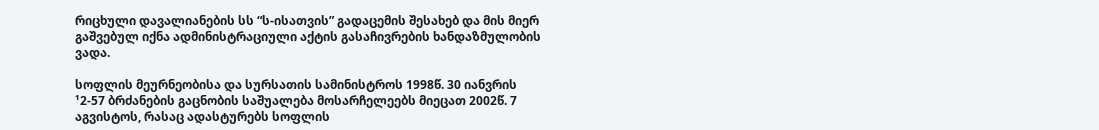რიცხული დავალიანების სს “ს-ისათვის” გადაცემის შესახებ და მის მიერ გაშვებულ იქნა ადმინისტრაციული აქტის გასაჩივრების ხანდაზმულობის ვადა.

სოფლის მეურნეობისა და სურსათის სამინისტროს 1998წ. 30 იანვრის ¹2-57 ბრძანების გაცნობის საშუალება მოსარჩელეებს მიეცათ 2002წ. 7 აგვისტოს, რასაც ადასტურებს სოფლის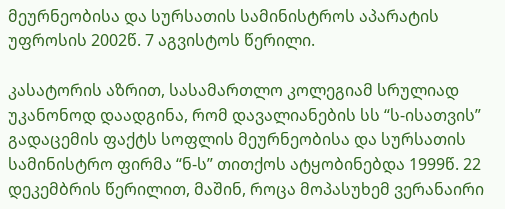მეურნეობისა და სურსათის სამინისტროს აპარატის უფროსის 2002წ. 7 აგვისტოს წერილი.

კასატორის აზრით, სასამართლო კოლეგიამ სრულიად უკანონოდ დაადგინა, რომ დავალიანების სს “ს-ისათვის” გადაცემის ფაქტს სოფლის მეურნეობისა და სურსათის სამინისტრო ფირმა “ნ-ს” თითქოს ატყობინებდა 1999წ. 22 დეკემბრის წერილით, მაშინ, როცა მოპასუხემ ვერანაირი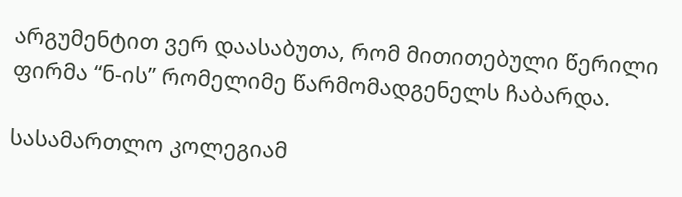არგუმენტით ვერ დაასაბუთა, რომ მითითებული წერილი ფირმა “ნ-ის” რომელიმე წარმომადგენელს ჩაბარდა.

სასამართლო კოლეგიამ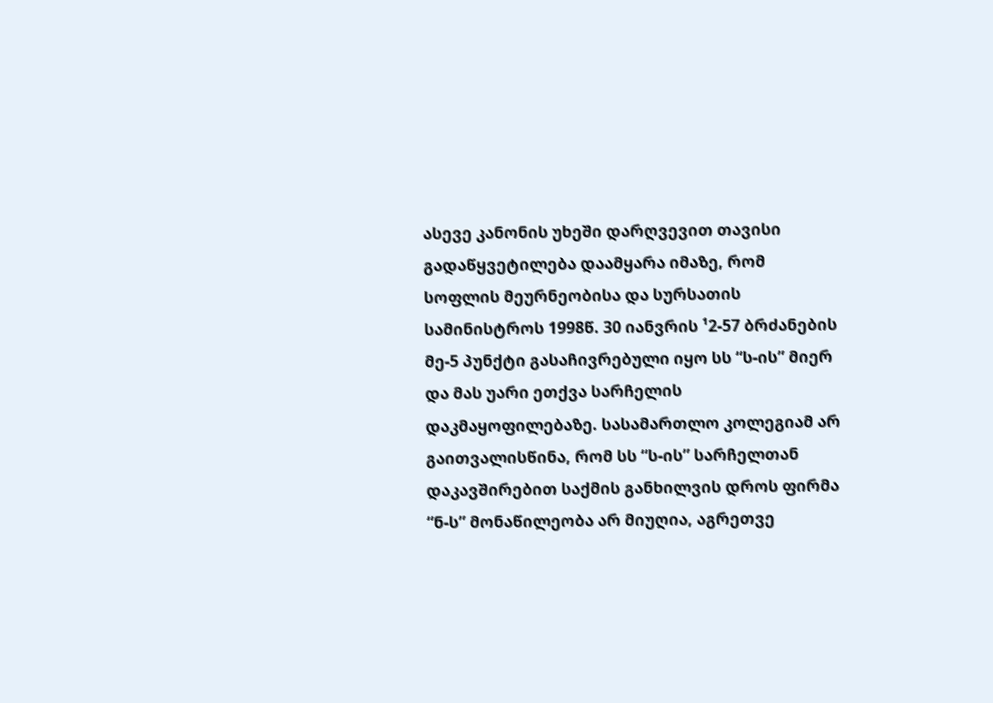ასევე კანონის უხეში დარღვევით თავისი გადაწყვეტილება დაამყარა იმაზე, რომ სოფლის მეურნეობისა და სურსათის სამინისტროს 1998წ. 30 იანვრის ¹2-57 ბრძანების მე-5 პუნქტი გასაჩივრებული იყო სს “ს-ის” მიერ და მას უარი ეთქვა სარჩელის დაკმაყოფილებაზე. სასამართლო კოლეგიამ არ გაითვალისწინა, რომ სს “ს-ის” სარჩელთან დაკავშირებით საქმის განხილვის დროს ფირმა “ნ-ს” მონაწილეობა არ მიუღია, აგრეთვე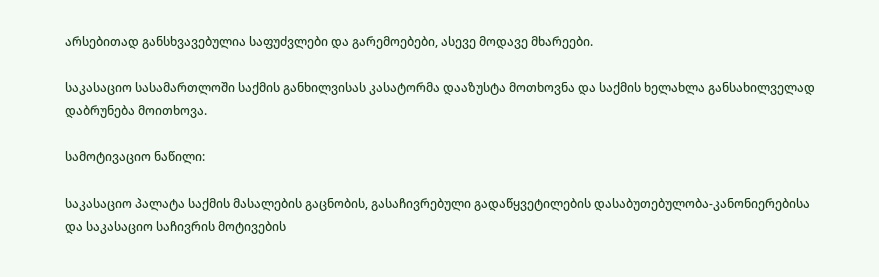არსებითად განსხვავებულია საფუძვლები და გარემოებები, ასევე მოდავე მხარეები.

საკასაციო სასამართლოში საქმის განხილვისას კასატორმა დააზუსტა მოთხოვნა და საქმის ხელახლა განსახილველად დაბრუნება მოითხოვა.

სამოტივაციო ნაწილი:

საკასაციო პალატა საქმის მასალების გაცნობის, გასაჩივრებული გადაწყვეტილების დასაბუთებულობა-კანონიერებისა და საკასაციო საჩივრის მოტივების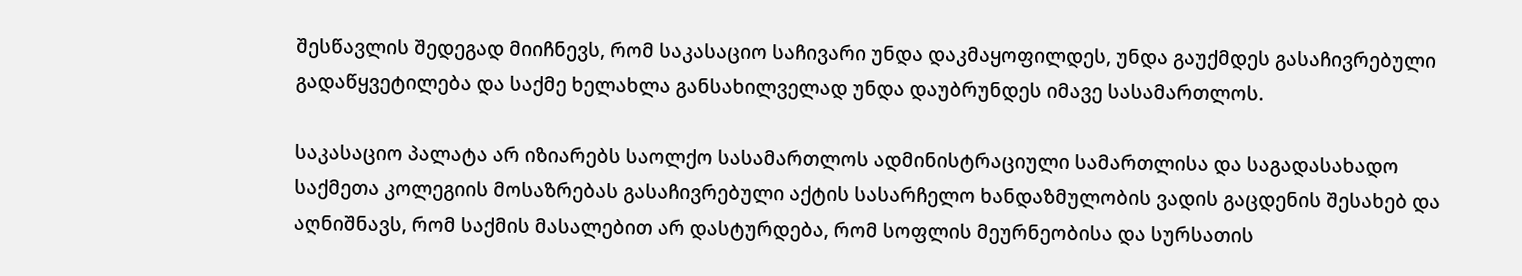შესწავლის შედეგად მიიჩნევს, რომ საკასაციო საჩივარი უნდა დაკმაყოფილდეს, უნდა გაუქმდეს გასაჩივრებული გადაწყვეტილება და საქმე ხელახლა განსახილველად უნდა დაუბრუნდეს იმავე სასამართლოს.

საკასაციო პალატა არ იზიარებს საოლქო სასამართლოს ადმინისტრაციული სამართლისა და საგადასახადო საქმეთა კოლეგიის მოსაზრებას გასაჩივრებული აქტის სასარჩელო ხანდაზმულობის ვადის გაცდენის შესახებ და აღნიშნავს, რომ საქმის მასალებით არ დასტურდება, რომ სოფლის მეურნეობისა და სურსათის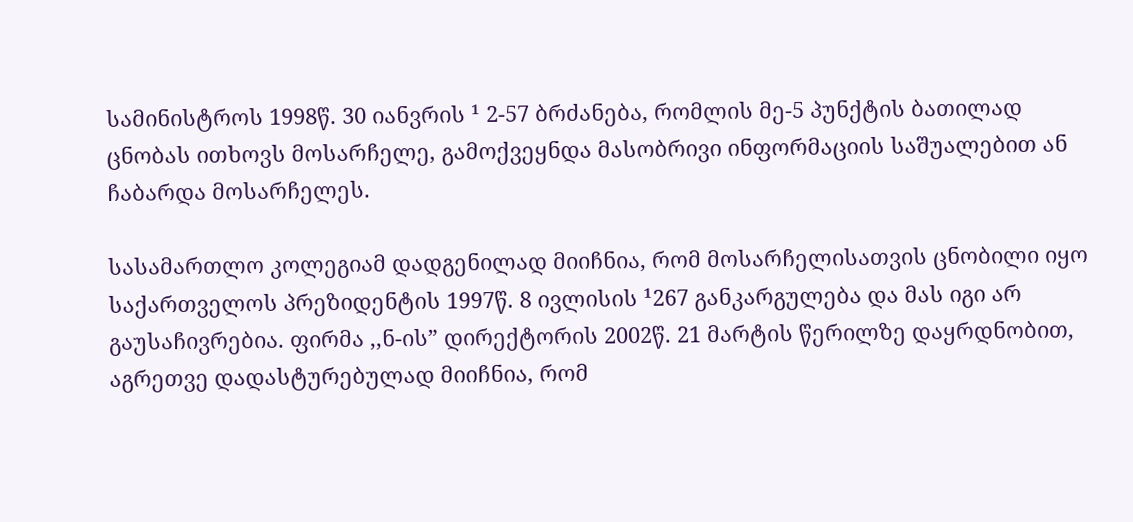სამინისტროს 1998წ. 30 იანვრის ¹ 2-57 ბრძანება, რომლის მე-5 პუნქტის ბათილად ცნობას ითხოვს მოსარჩელე, გამოქვეყნდა მასობრივი ინფორმაციის საშუალებით ან ჩაბარდა მოსარჩელეს.

სასამართლო კოლეგიამ დადგენილად მიიჩნია, რომ მოსარჩელისათვის ცნობილი იყო საქართველოს პრეზიდენტის 1997წ. 8 ივლისის ¹267 განკარგულება და მას იგი არ გაუსაჩივრებია. ფირმა ,,ნ-ის” დირექტორის 2002წ. 21 მარტის წერილზე დაყრდნობით, აგრეთვე დადასტურებულად მიიჩნია, რომ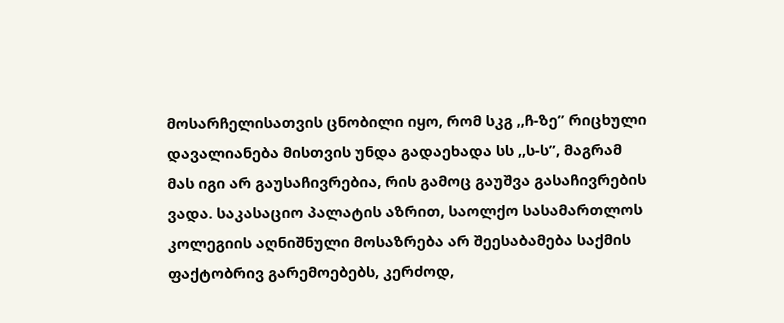მოსარჩელისათვის ცნობილი იყო, რომ სკგ ,,ჩ-ზე” რიცხული დავალიანება მისთვის უნდა გადაეხადა სს ,,ს-ს”, მაგრამ მას იგი არ გაუსაჩივრებია, რის გამოც გაუშვა გასაჩივრების ვადა. საკასაციო პალატის აზრით, საოლქო სასამართლოს კოლეგიის აღნიშნული მოსაზრება არ შეესაბამება საქმის ფაქტობრივ გარემოებებს, კერძოდ,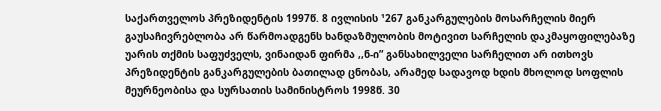საქართველოს პრეზიდენტის 1997წ. 8 ივლისის ¹267 განკარგულების მოსარჩელის მიერ გაუსაჩივრებლობა არ წარმოადგენს ხანდაზმულობის მოტივით სარჩელის დაკმაყოფილებაზე უარის თქმის საფუძველს, ვინაიდან ფირმა ,,ნ-ი” განსახილველი სარჩელით არ ითხოვს პრეზიდენტის განკარგულების ბათილად ცნობას, არამედ სადავოდ ხდის მხოლოდ სოფლის მეურნეობისა და სურსათის სამინისტროს 1998წ. 30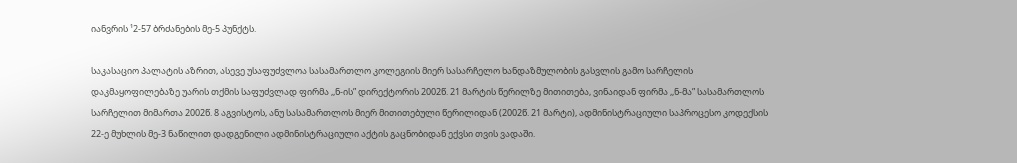იანვრის ¹2-57 ბრძანების მე-5 პუნქტს.

საკასაციო პალატის აზრით, ასევე უსაფუძვლოა სასამართლო კოლეგიის მიერ სასარჩელო ხანდაზმულობის გასვლის გამო სარჩელის დაკმაყოფილებაზე უარის თქმის საფუძვლად ფირმა ,,ნ-ის” დირექტორის 2002წ. 21 მარტის წერილზე მითითება, ვინაიდან ფირმა ,,ნ-მა” სასამართლოს სარჩელით მიმართა 2002წ. 8 აგვისტოს, ანუ სასამართლოს მიერ მითითებული წერილიდან (2002წ. 21 მარტი), ადმინისტრაციული საპროცესო კოდექსის 22-ე მუხლის მე-3 ნაწილით დადგენილი ადმინისტრაციული აქტის გაცნობიდან ექვსი თვის ვადაში.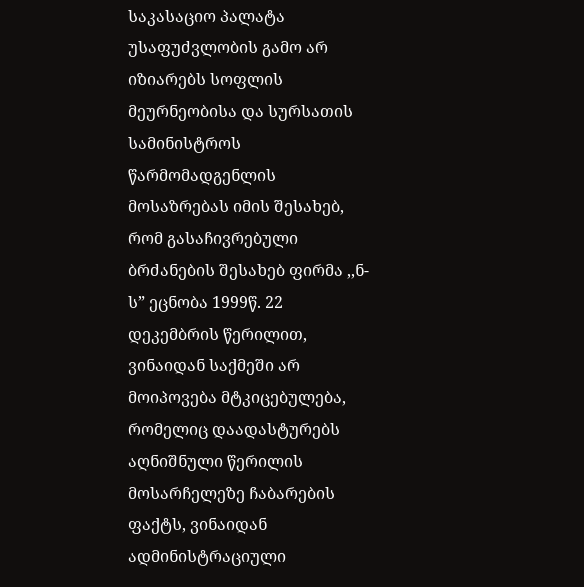საკასაციო პალატა უსაფუძვლობის გამო არ იზიარებს სოფლის მეურნეობისა და სურსათის სამინისტროს წარმომადგენლის მოსაზრებას იმის შესახებ, რომ გასაჩივრებული ბრძანების შესახებ ფირმა ,,ნ-ს” ეცნობა 1999წ. 22 დეკემბრის წერილით, ვინაიდან საქმეში არ მოიპოვება მტკიცებულება, რომელიც დაადასტურებს აღნიშნული წერილის მოსარჩელეზე ჩაბარების ფაქტს, ვინაიდან ადმინისტრაციული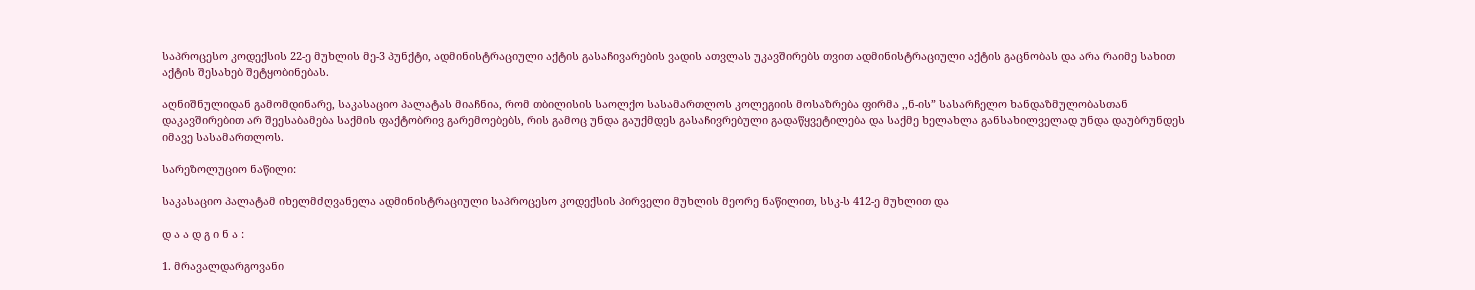საპროცესო კოდექსის 22-ე მუხლის მე-3 პუნქტი, ადმინისტრაციული აქტის გასაჩივარების ვადის ათვლას უკავშირებს თვით ადმინისტრაციული აქტის გაცნობას და არა რაიმე სახით აქტის შესახებ შეტყობინებას.

აღნიშნულიდან გამომდინარე, საკასაციო პალატას მიაჩნია, რომ თბილისის საოლქო სასამართლოს კოლეგიის მოსაზრება ფირმა ,,ნ-ის” სასარჩელო ხანდაზმულობასთან დაკავშირებით არ შეესაბამება საქმის ფაქტობრივ გარემოებებს, რის გამოც უნდა გაუქმდეს გასაჩივრებული გადაწყვეტილება და საქმე ხელახლა განსახილველად უნდა დაუბრუნდეს იმავე სასამართლოს.

სარეზოლუციო ნაწილი:

საკასაციო პალატამ იხელმძღვანელა ადმინისტრაციული საპროცესო კოდექსის პირველი მუხლის მეორე ნაწილით, სსკ-ს 412-ე მუხლით და

დ ა ა დ გ ი ნ ა :

1. მრავალდარგოვანი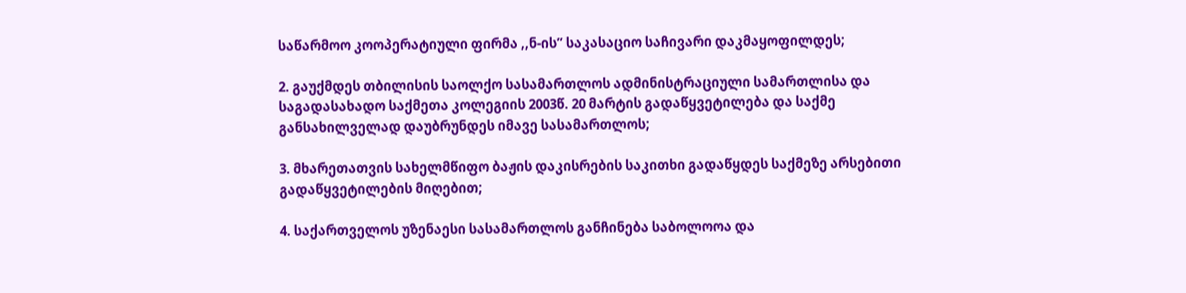საწარმოო კოოპერატიული ფირმა ,,ნ-ის” საკასაციო საჩივარი დაკმაყოფილდეს;

2. გაუქმდეს თბილისის საოლქო სასამართლოს ადმინისტრაციული სამართლისა და საგადასახადო საქმეთა კოლეგიის 2003წ. 20 მარტის გადაწყვეტილება და საქმე განსახილველად დაუბრუნდეს იმავე სასამართლოს;

3. მხარეთათვის სახელმწიფო ბაჟის დაკისრების საკითხი გადაწყდეს საქმეზე არსებითი გადაწყვეტილების მიღებით;

4. საქართველოს უზენაესი სასამართლოს განჩინება საბოლოოა და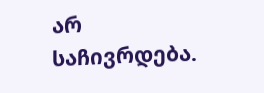არ საჩივრდება.